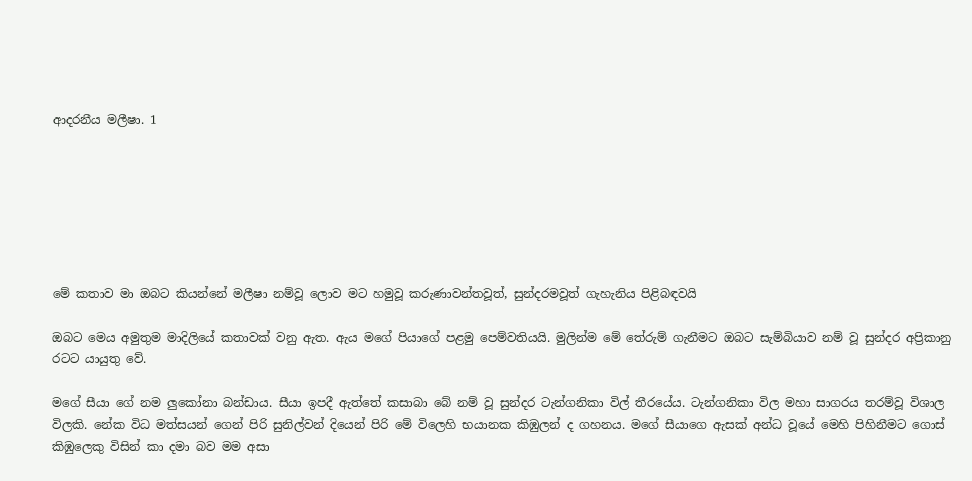ආදරනීය මලීෂා. 1







මේ කතාව මා ඔබට කියන්නේ මලීෂා නම්වූ ලොව මට හමුවූ කරුණාවන්තවූත්, සුන්දරමවූත් ගැහැනිය පිළිබඳවයි

ඔබට මෙය අමුතුම මාදිලියේ කතාවක් වනු ඇත. ඇය මගේ පියාගේ පළමු පෙම්වතියයි. මුලින්ම මේ තේරුම් ගැනීමට ඔබට සැම්බියාව නම් වූ සුන්දර අප්‍රිකානු රටට යායුතු වේ.

මගේ සීයා ගේ නම ලුකෝනා බන්ඩාය. සීයා ඉපදී ඇත්තේ කසාබා බේ නම් වූ සුන්දර ටැන්ගනිකා විල් තීරයේය. ටැන්ගනිකා විල මහා සාගරය තරම්වූ විශාල විලකි. නේක විධ මත්සයන් ගෙන් පිරි සුනිල්වන් දියෙන් පිරි මේ විලෙහි භයානක කිඹුලන් ද ගහනය. මගේ සීයාගෙ ඇසක් අන්ධ වූයේ මෙහි පිහිනීමට ගොස් කිඹුලෙකු විසින් කා දමා බව මම අසා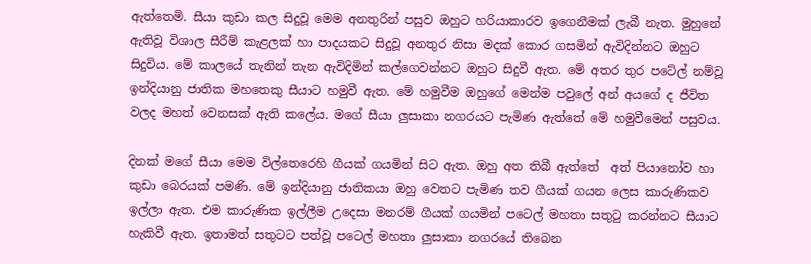ඇත්තෙමි. සීයා කුඩා කල සිදුවූ මෙම අනතුරින් පසුව ඔහුට හරියාකාරව ඉගෙනීමක් ලැබී නැත. මුහුනේ ඇතිවූ විශාල සීරීම් කැළලක් හා පාදයකට සිදුවූ අනතුර නිසා මදක් කොර ගසමින් ඇවිදින්නට ඔහුට සිදුවිය. මේ කාලයේ තැනින් තැන ඇවිදිමින් කල්ගෙවන්නට ඔහුට සිදුවී ඇත. මේ අතර තුර පටේල් නම්වූ ඉන්දියානු ජාතික මහතෙකු සීයාට හමුවී ඇත. මේ හමුවීම ඔහුගේ මෙන්ම පවුලේ අන් අයගේ ද ජීවිත වලද මහත් වෙනසක් ඇති කලේය. මගේ සීයා ලුසාකා නගරයට පැමිණ ඇත්තේ මේ හමුවීමෙන් පසුවය.

දිනක් මගේ සීයා මෙම විල්තෙරෙහි ගීයක් ගයමින් සිට ඇත. ඔහු අත තිබී ඇත්තේ  අත් පියානෝව හා කුඩා බෙරයක් පමණි. මේ ඉන්දියානු ජාතිකයා ඔහු වෙතට පැමිණ තව ගීයක් ගයන ලෙස කාරුණිකව ඉල්ලා ඇත. එම කාරුණික ඉල්ලීම උදෙසා මනරම් ගීයක් ගයමින් පටෙල් මහතා සතුටු කරන්නට සීයාට හැකිවී ඇත. ඉතාමත් සතුටට පත්වූ පටෙල් මහතා ලුසාකා නගරයේ තිබෙන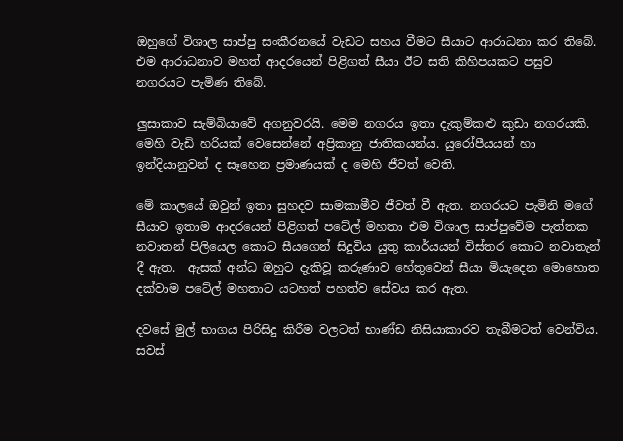ඔහුගේ විශාල සාප්පු සංකීරනයේ වැඩට සහය වීමට සීයාට ආරාධනා කර තිබේ. එම ආරාධනාව මහත් ආදරයෙන් පිළිගත් සීයා ඊට සති කිහිපයකට පසුව නගරයට පැමිණ තිබේ.

ලුසාකාව සැම්බියාවේ අගනුවරයි. මෙම නගරය ඉතා දැකුම්කළු කුඩා නගරයකි. මෙහි වැඩි හරියක් වෙසෙන්නේ අප්‍රිකානු ජාතිකයන්ය. යුරෝපීයයන් හා ඉන්දියානුවන් ද සෑහෙන ප්‍රමාණයක් ද මෙහි ජීවත් වෙති.

මේ කාලයේ ඔවුන් ඉතා සුහදව සාමකාමීව ජීවත් වී ඇත. නගරයට පැමිනි මගේ සීයාව ඉතාම ආදරයෙන් පිළිගත් පටේල් මහතා එම විශාල සාප්පුවේම පැත්තක නවාතන් පිලියෙල කොට සීයගෙන් සිදුවිය යුතු කාර්යයන් විස්තර කොට නවාතැන් දී ඇත.  ඇසක් අන්ධ ඔහුට දැකිවූ කරුණාව හේතුවෙන් සීයා මියැදෙන මොහොත දක්වාම පටේල් මහතාට යටහත් පහත්ව සේවය කර ඇත.

දවසේ මුල් භාගය පිරිසිදු කිරීම වලටත් භාණ්ඩ නිසියාකාරව තැබීමටත් වෙන්විය. සවස්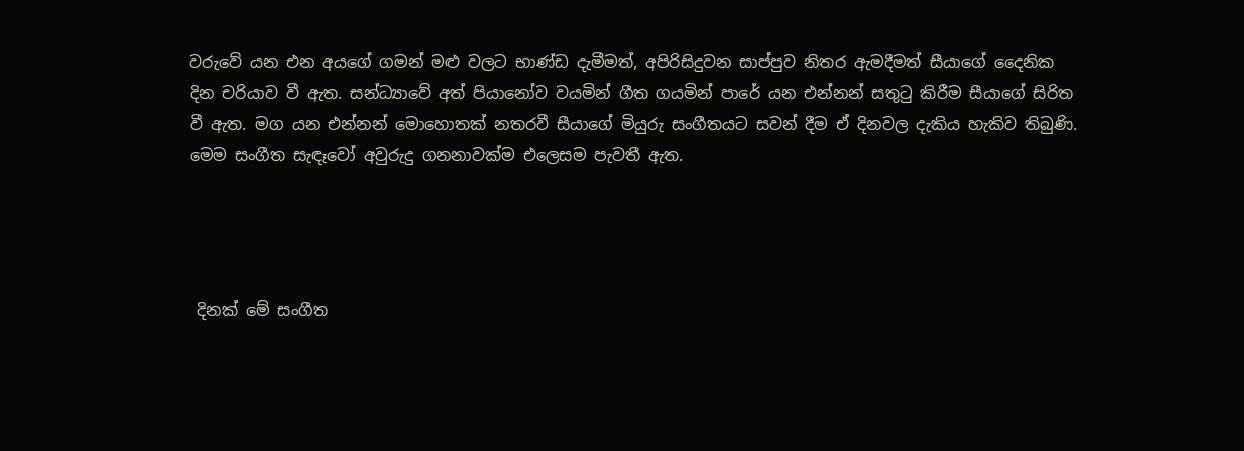වරුවේ යන එන අයගේ ගමන් මළු වලට භාණ්ඩ දැමීමත්, අපිරිසිදුවන සාප්පුව නිතර ඇමදීමත් සීයාගේ දෛනික දින චරියාව වී ඇත. සන්ධ්‍යාවේ අත් පියානෝව වයමින් ගීත ගයමින් පාරේ යන එන්නන් සතුටු කිරීම සීයාගේ සිරිත වී ඇත. මග යන එන්නන් මොහොතක් නතරවී සීයාගේ මියුරු සංගීතයට සවන් දීම ඒ දිනවල දැකිය හැකිව තිබුණි. මෙම සංගීත සැඳෑවෝ අවුරුදු ගනනාවක්ම එලෙසම පැවතී ඇත.




 දිනක් මේ සංගීත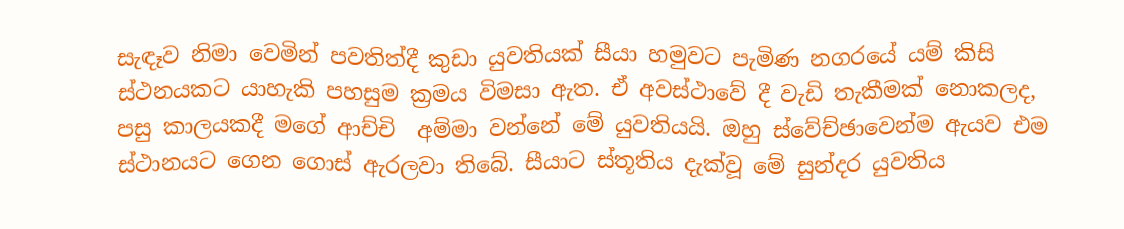සැඳෑව නිමා වෙමින් පවතිත්දී කුඩා යුවතියක් සීයා හමුවට පැමිණ නගරයේ යම් කිසි ස්ථනයකට යාහැකි පහසුම ක්‍රමය විමසා ඇත. ඒ අවස්ථාවේ දී වැඩි තැකීමක් නොකලද, පසු කාලයකදී මගේ ආච්චි  අම්මා වන්නේ මේ යුවතියයි. ඔහු ස්වේච්ඡාවෙන්ම ඇයව එම ස්ථානයට ගෙන ගොස් ඇරලවා තිබේ. සීයාට ස්තූතිය දැක්වූ මේ සුන්දර යුවතිය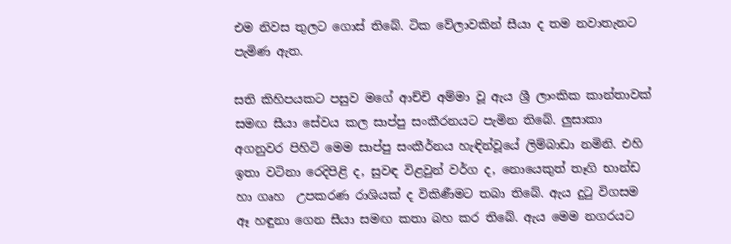එම නිවස තුලට ගොස් තිබේ. ටික වේලාවකින් සීයා ද තම නවාතැනට පැමිණ ඇත.

සති කිහිපයකට පසුව මගේ ආච්චි අම්මා වූ ඇය ශ්‍රී ලාංකික කාන්තාවක් සමඟ සීයා සේවය කල සාප්පු සංකීරනයට පැමින තිබේ. ලුසාකා අගනුවර පිහිටි මෙම සාප්පු සංකීර්නය හැඳින්වූයේ ලිම්බාඩා නමිනි. එහි ඉතා වටිනා රෙදිපිළි ද, සුවඳ විළවුන් වර්ග ද, නොයෙකුත් තෑගි භාන්ඩ හා ගෘහ  උපකරණ රාශියක් ද විකිණීමට තබා තිබේ. ඇය දුටු විගසම ඈ හඳුනා ගෙන සීයා සමඟ කතා බහ කර තිබේ. ඇය මෙම නගරයට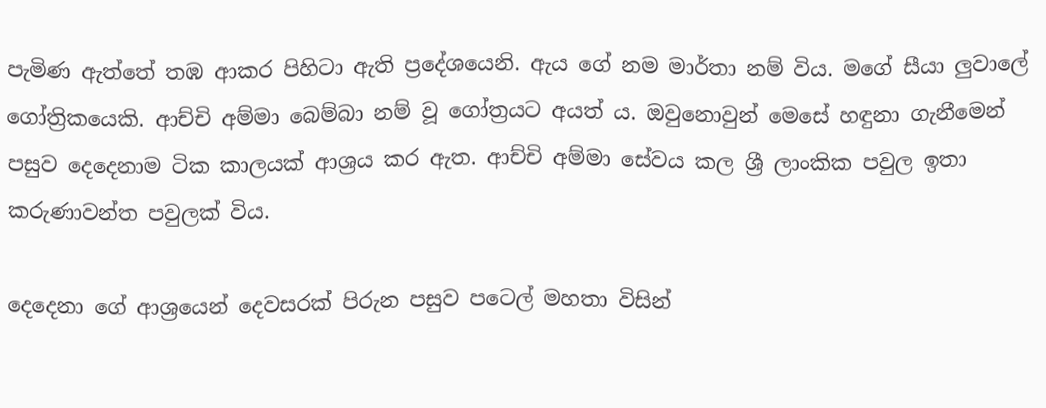පැමිණ ඇත්තේ තඹ ආකර පිහිටා ඇති ප්‍රදේශයෙනි. ඇය ගේ නම මාර්තා නම් විය. මගේ සීයා ලුවාලේ ගෝත්‍රිකයෙකි. ආච්චි අම්මා බෙම්බා නම් වූ ගෝත්‍රයට අයත් ය. ඔවුනොවුන් මෙසේ හඳුනා ගැනීමෙන් පසුව දෙදෙනාම ටික කාලයක් ආශ්‍රය කර ඇත. ආච්චි අම්මා සේවය කල ශ්‍රී ලාංකික පවුල ඉතා කරුණාවන්ත පවුලක් විය.

දෙදෙනා ගේ ආශ්‍රයෙන් දෙවසරක් පිරුන පසුව පටෙල් මහතා විසින්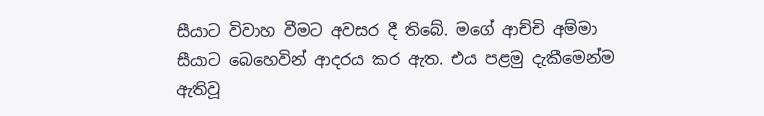සීයාට විවාහ වීමට අවසර දී තිබේ. මගේ ආච්චි අම්මා සීයාට බෙහෙවින් ආදරය කර ඇත. එය පළමු දැකීමෙන්ම ඇතිවූ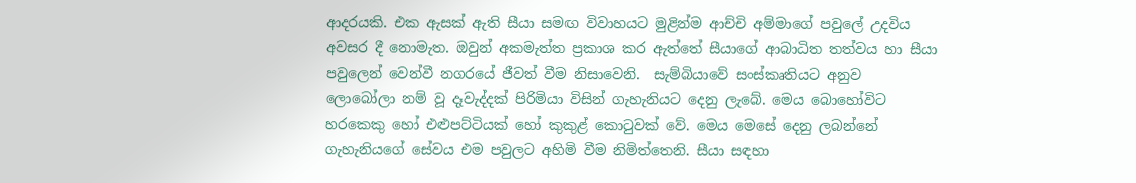ආදරයකි. එක ඇසක් ඇති සීයා සමඟ විවාහයට මුළින්ම ආච්චි අම්මාගේ පවුලේ උදවිය අවසර දී නොමැත. ඔවුන් අකමැත්ත ප්‍රකාශ කර ඇත්තේ සීයාගේ ආබාධිත තත්වය හා සීයා පවුලෙන් වෙන්වී නගරයේ ජීවත් වීම නිසාවෙනි.  සැම්බියාවේ සංස්කෘතියට අනුව ලොබෝලා නම් වූ දෑවැද්දක් පිරිමියා විසින් ගැහැනියට දෙනු ලැබේ. මෙය බොහෝවිට හරකෙකු හෝ එළුපට්ටියක් හෝ කුකුළ් කොටුවක් වේ. මෙය මෙසේ දෙනු ලබන්නේ ගැහැනියගේ සේවය එම පවුලට අහිමි වීම නිමිත්තෙනි. සීයා සඳහා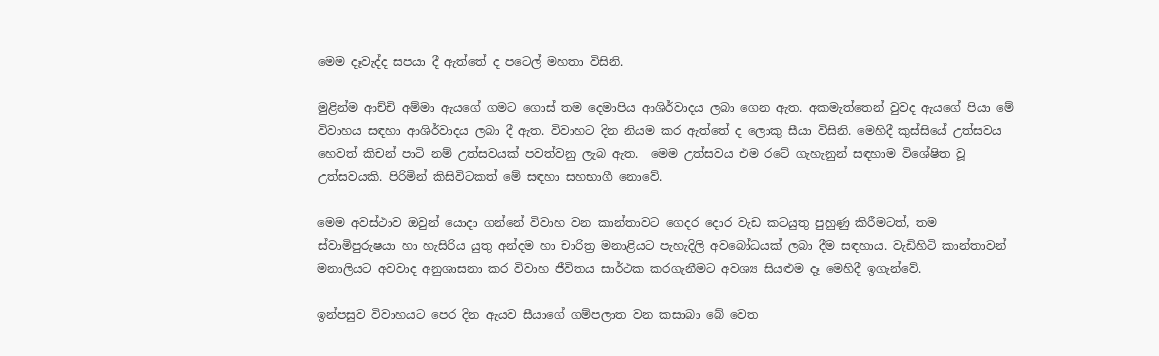මෙම දෑවැද්ද සපයා දී ඇත්තේ ද පටෙල් මහතා විසිනි.

මුළින්ම ආච්චි අම්මා ඇයගේ ගමට ගොස් තම දෙමාපිය ආශිර්වාදය ලබා ගෙන ඇත. අකමැත්තෙන් වුවද ඇයගේ පියා මේ විවාහය සඳහා ආශිර්වාදය ලබා දී ඇත. විවාහට දින නියම කර ඇත්තේ ද ලොකු සීයා විසිනි. මෙහිදී කුස්සියේ උත්සවය හෙවත් කිචන් පාටි නම් උත්සවයක් පවත්වනු ලැබ ඇත.  මෙම උත්සවය එම රටේ ගැහැනුන් සඳහාම විශේෂිත වූ උත්සවයකි. පිරිමින් කිසිවිටකත් මේ සඳහා සහභාගී නොවේ.

මෙම අවස්ථාව ඔවුන් යොදා ගන්නේ විවාහ වන කාන්තාවට ගෙදර දොර වැඩ කටයුතු පුහුණු කිරීමටත්, තම ස්වාමිපුරුෂයා හා හැසිරිය යුතු අන්දම හා චාරිත්‍ර මනාළියට පැහැදිලි අවබෝධයක් ලබා දීම සඳහාය. වැඩිහිටි කාන්තාවන් මනාලියට අවවාද අනුශාසනා කර විවාහ ජීවිතය සාර්ථක කරගැනීමට අවශ්‍ය සියළුම දෑ මෙහිදී ඉගැන්වේ.

ඉන්පසුව විවාහයට පෙර දින ඇයව සීයාගේ ගම්පලාත වන කසාබා බේ වෙත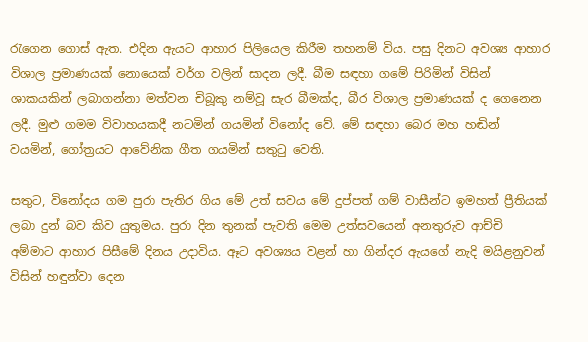රැගෙන ගොස් ඇත. එදින ඇයට ආහාර පිලියෙල කිරීම තහනම් විය. පසු දිනට අවශ්‍ය ආහාර විශාල ප්‍රමාණයක් නොයෙක් වර්ග වලින් සාදන ලදී. බීම සඳහා ගමේ පිරිමින් විසින් ශාකයකින් ලබාගන්නා මත්වන චිබූකු නම්වූ සැර බීමක්ද, බීර විශාල ප්‍රමාණයක් ද ගෙනෙන ලදී. මුළු ගමම විවාහයකදී නටමින් ගයමින් විනෝද වේ. මේ සඳහා බෙර මහ හඬින් වයමින්, ගෝත්‍රයට ආවේනික ගීත ගයමින් සතුටු වෙති.

සතුට, විනෝදය ගම පුරා පැතිර ගිය මේ උත් සවය මේ දුප්පත් ගම් වාසීන්ට ඉමහත් ප්‍රීතියක් ලබා දුන් බව කිව යුතුමය. පුරා දින තුනක් පැවති මෙම උත්සවයෙන් අනතුරුව ආච්චි අම්මාට ආහාර පිසීමේ දිනය උදාවිය. ඈට අවශ්‍යය වළන් හා ගින්දර ඇයගේ නැදි මයිළනුවන් විසින් හඳුන්වා දෙන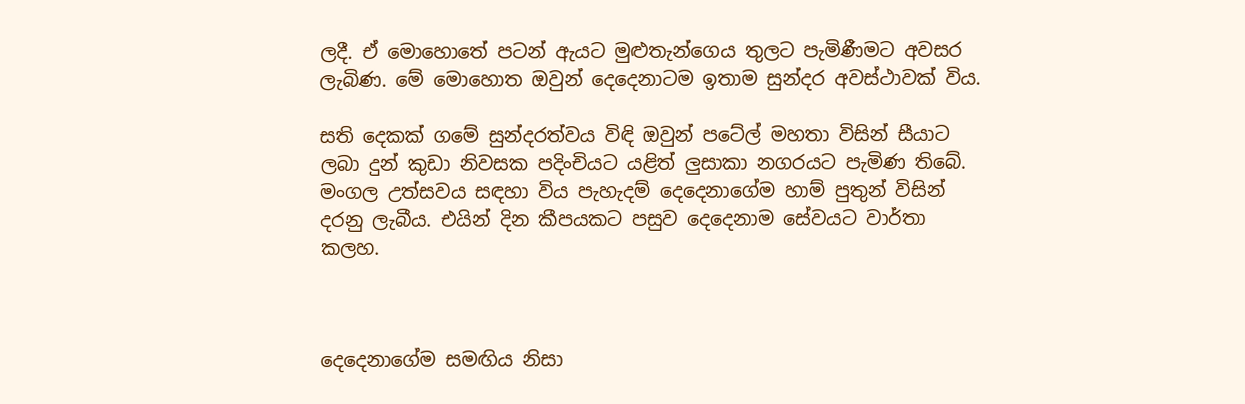ලදී. ඒ මොහොතේ පටන් ඇයට මුළුතැන්ගෙය තුලට පැමිණීමට අවසර ලැබිණ. මේ මොහොත ඔවුන් දෙදෙනාටම ඉතාම සුන්දර අවස්ථාවක් විය.

සති දෙකක් ගමේ සුන්දරත්වය විඳි ඔවුන් පටේල් මහතා විසින් සීයාට ලබා දුන් කුඩා නිවසක පදිංචියට යළිත් ලුසාකා නගරයට පැමිණ තිබේ.  මංගල උත්සවය සඳහා විය පැහැදම් දෙදෙනාගේම හාම් පුතුන් විසින් දරනු ලැබීය. එයින් දින කීපයකට පසුව දෙදෙනාම සේවයට වාර්තා කලහ.



දෙදෙනාගේම සමඟිය නිසා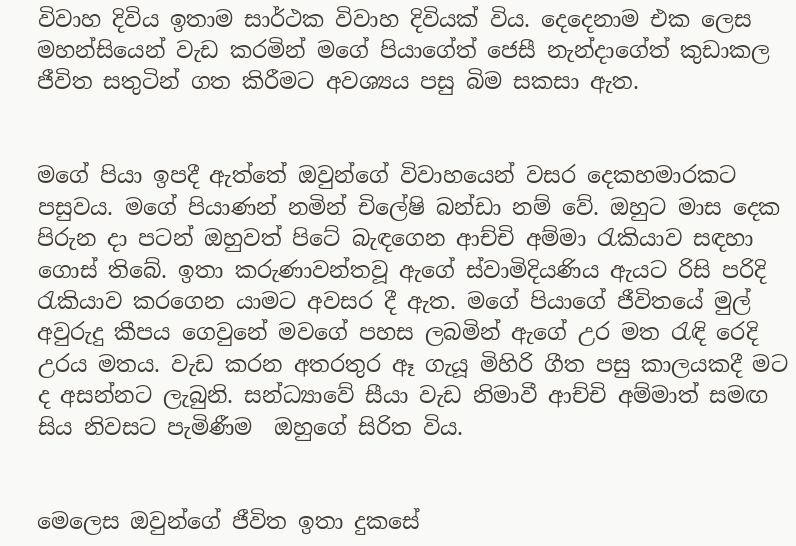විවාහ දිවිය ඉතාම සාර්ථක විවාහ දිවියක් විය. දෙදෙනාම එක ලෙස මහන්සියෙන් වැඩ කරමින් මගේ පියාගේත් ජෙසී නැන්දාගේත් කුඩාකල ජීවිත සතුටින් ගත කිරීමට අවශ්‍යය පසු බිම සකසා ඇත.


මගේ පියා ඉපදී ඇත්තේ ඔවුන්ගේ විවාහයෙන් වසර දෙකහමාරකට පසුවය. මගේ පියාණන් නමින් චිලේෂි බන්ඩා නම් වේ. ඔහුට මාස දෙක පිරුන දා පටන් ඔහුවත් පිටේ බැඳගෙන ආච්චි අම්මා රැකියාව සඳහා ගොස් තිබේ. ඉතා කරුණාවන්තවූ ඇගේ ස්වාමිදියණිය ඇයට රිසි පරිදි රැකියාව කරගෙන යාමට අවසර දී ඇත. මගේ පියාගේ ජීවිතයේ මුල් අවුරුදු කීපය ගෙවුනේ මවගේ පහස ලබමින් ඇගේ උර මත රැඳි රෙදි උරය මතය. වැඩ කරන අතරතුර ඈ ගැයූ මිහිරි ගීත පසු කාලයකදී මට ද අසන්නට ලැබුනි. සන්ධ්‍යාවේ සීයා වැඩ නිමාවී ආච්චි අම්මාත් සමඟ සිය නිවසට පැමිණීම  ඔහුගේ සිරිත විය.


මෙලෙස ඔවුන්ගේ ජීවිත ඉතා දුකසේ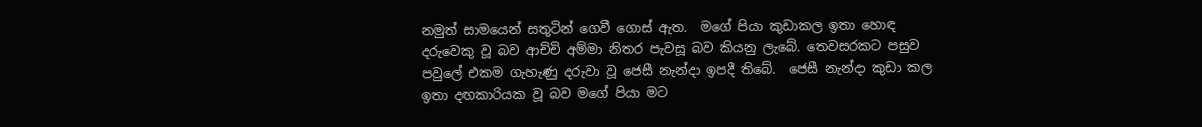නමුත් සාමයෙන් සතුටින් ගෙවී ගොස් ඇත.  මගේ පියා කුඩාකල ඉතා හොඳ දරුවෙකු වූ බව ආච්චි අම්මා නිතර පැවසූ බව කියනු ලැබේ. තෙවසරකට පසුව පවුලේ එකම ගැහැණු දරුවා වූ ජෙසී නැන්දා ඉපදී තිබේ.  ජෙසී නැන්දා කුඩා කල ඉතා දඟකාරියක වූ බව මගේ පියා මට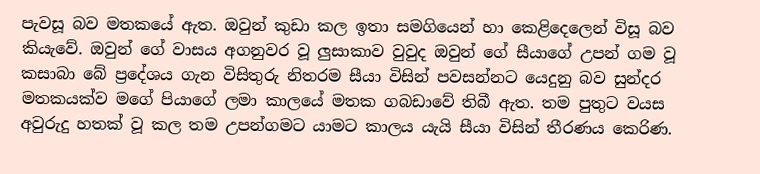පැවසූ බව මතකයේ ඇත. ඔවුන් කුඩා කල ඉතා සමගියෙන් හා කෙළිදෙලෙන් විසූ බව කියැවේ. ඔවුන් ගේ වාසය අගනුවර වූ ලුසාකාව වුවුද ඔවුන් ගේ සීයාගේ උපන් ගම වූ කසාබා බේ ප්‍රදේශය ගැන විසිතුරු නිතරම සීයා විසින් පවසන්නට යෙදුනු බව සුන්දර මතකයක්ව මගේ පියාගේ ලමා කාලයේ මතක ගබඩාවේ තිබී ඇත. තම පුතුට වයස අවුරුදු හතක් වූ කල තම උපන්ගමට යාමට කාලය යැයි සීයා විසින් තීරණය කෙරිණ.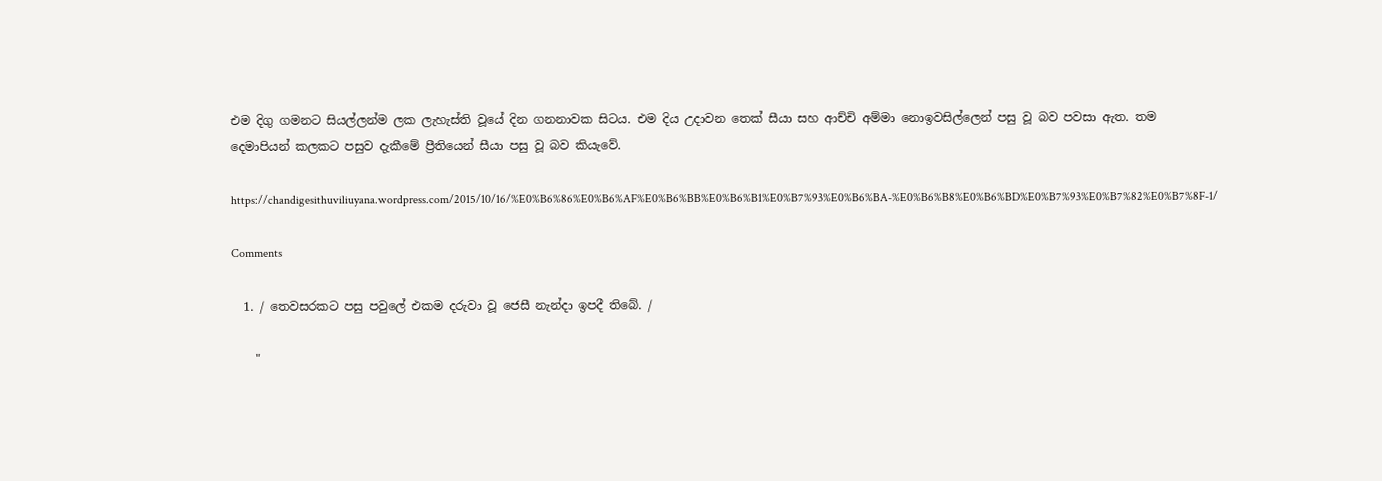එම දිගු ගමනට සියල්ලන්ම ලක ලැහැස්ති වූයේ දින ගනනාවක සිටය. එම දිය උදාවන තෙක් සීයා සහ ආච්චි අම්මා නොඉවසිල්ලෙන් පසු වූ බව පවසා ඇත. තම දෙමාපියන් කලකට පසුව දැකීමේ ප්‍රීතියෙන් සීයා පසු වූ බව කියැවේ.

https://chandigesithuviliuyana.wordpress.com/2015/10/16/%E0%B6%86%E0%B6%AF%E0%B6%BB%E0%B6%B1%E0%B7%93%E0%B6%BA-%E0%B6%B8%E0%B6%BD%E0%B7%93%E0%B7%82%E0%B7%8F-1/

Comments

  1. / තෙවසරකට පසු පවුලේ එකම දරුවා වූ ජෙසී නැන්දා ඉපදී තිබේ. /

    "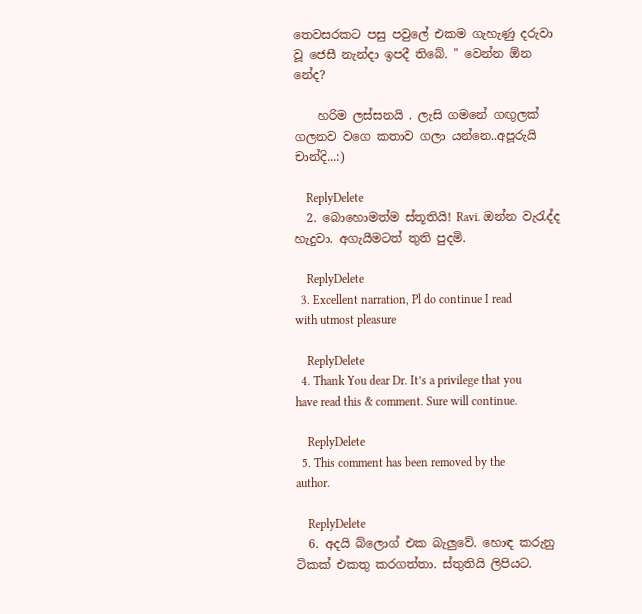තෙවසරකට පසු පවුලේ එකම ගැහැණු දරුවා වූ ජෙසී නැන්දා ඉපදී තිබේ. " වෙන්න ඕන නේද?

    හරිම ලස්සනයි . ලැසි ගමනේ ගඟුලක් ගලනව වගෙ කතාව ගලා යන්නෙ..අපූරුයි චාන්දි...:)

    ReplyDelete
  2. බොහොමත්ම ස්තූතියි! Ravi. ඔන්න වැරැද්ද හැදුවා. අගැයීමටත් තුති පුදමි.

    ReplyDelete
  3. Excellent narration, Pl do continue I read with utmost pleasure

    ReplyDelete
  4. Thank You dear Dr. It’s a privilege that you have read this & comment. Sure will continue.

    ReplyDelete
  5. This comment has been removed by the author.

    ReplyDelete
  6. අදයි බ්ලොග් එක බැලුවේ. හොඳ කරුනු ටිකක් එකතු කරගත්තා. ස්තුතියි ලිපියට.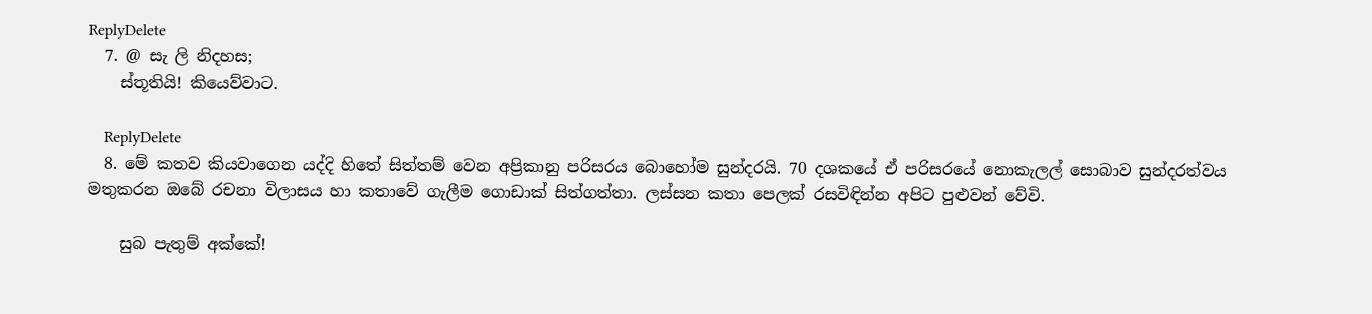ReplyDelete
  7. @ සැ ලි නිදහස;
    ස්තූතියි! කියෙව්වාට.

    ReplyDelete
  8. මේ කතව කියවාගෙන යද්දි හිතේ සිත්තම් වෙන අප්‍රිකානු පරිසරය බොහෝම සුන්දරයි. 70 දශකයේ ඒ පරිසරයේ නොකැලල් සොබාව සුන්දරත්වය මතුකරන ඔබේ රචනා විලාසය හා කතාවේ ගැලීම ගොඩාක් සිත්ගත්තා. ලස්සන කතා පෙලක් රසවිඳින්න අපිට පුළුවන් වේවි.

    සුබ පැතුම් අක්කේ!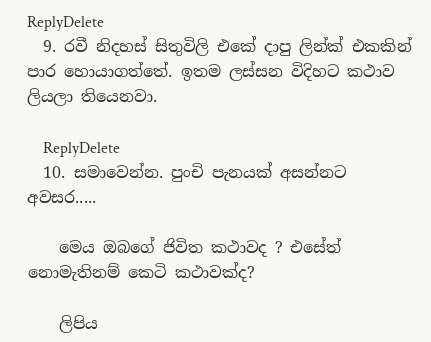ReplyDelete
  9. රවී නිදහස් සිතුවිලි එකේ දාපු ලින්ක් එකකින් පාර හොයාගත්තේ. ඉතම ලස්සන විදිහට කථාව ලියලා තියෙනවා.

    ReplyDelete
  10. සමාවෙන්න. පුංචි පැනයක් අසන්නට අවසර.....

    මෙය ඔබගේ ජිවිත කථාවද ? එසේත් නොමැතිනම් කෙටි කථාවක්ද?

    ලිපිය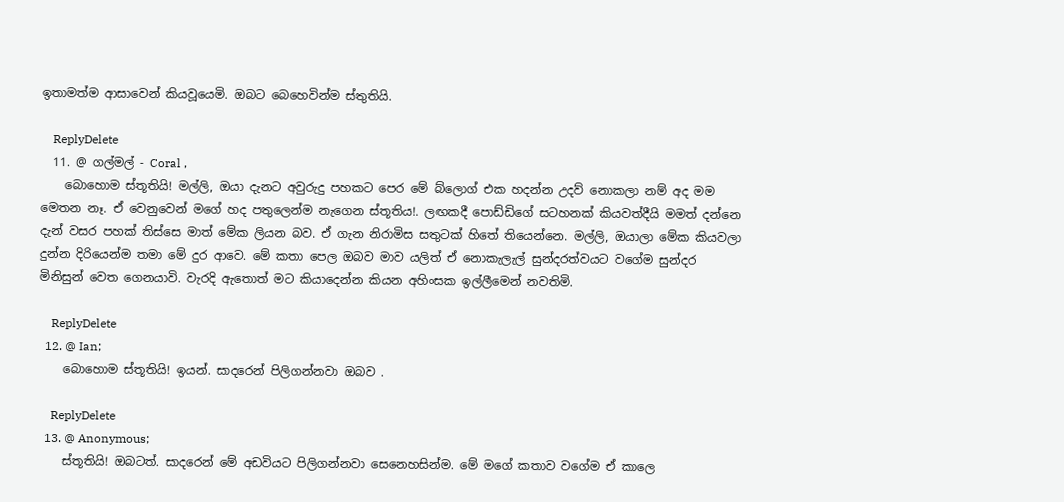ඉතාමත්ම ආසාවෙන් කියවූයෙමි. ඔබට බෙහෙවින්ම ස්තුතියි.

    ReplyDelete
  11. @ ගල්මල් - Coral ,
    බොහොම ස්තූතියි! මල්ලි, ඔයා දැනට අවුරුදු පහකට පෙර මේ බ්ලොග් එක හදන්න උදව් නොකලා නම් අද මම මෙතන නෑ. ඒ වෙනුවෙන් මගේ හද පතුලෙන්ම නැගෙන ස්තූතිය!. ලඟකදී පොඩ්ඩිගේ සටහනක් කියවත්දීයි මමත් දන්නෙ දැන් වසර පහක් තිස්සෙ මාත් මේක ලියන බව. ඒ ගැන නිරාමිස සතුටක් හිතේ තියෙන්නෙ. මල්ලි, ඔයාලා මේක කියවලා දුන්න දිරියෙන්ම තමා මේ දුර ආවෙ. මේ කතා පෙල ඔබව මාව යලිත් ඒ නොකැලැල් සුන්දරත්වයට වගේම සුන්දර මිනිසුන් වෙත ගෙනයාවි. වැරදි ඇතොත් මට කියාදෙන්න කියන අහිංසක ඉල්ලීමෙන් නවතිමි.

    ReplyDelete
  12. @ Ian;
    බොහොම ස්තූතියි! ඉයන්. සාදරෙන් පිලිගන්නවා ඔබව .

    ReplyDelete
  13. @ Anonymous;
    ස්තූතියි! ඔබටත්. සාදරෙන් මේ අඩවියට පිලිගන්නවා සෙනෙහසින්ම. මේ මගේ කතාව වගේම ඒ කාලෙ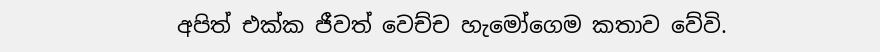අපිත් එක්ක ජීවත් වෙච්ච හැමෝගෙම කතාව වේවි.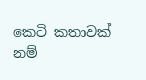කෙටි කතාවක් නම්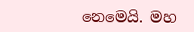නෙමෙයි. මහ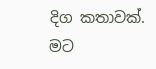දිග කතාවක්. මට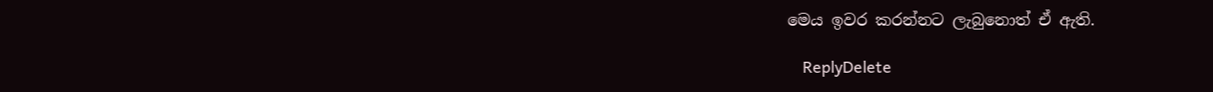මෙය ඉවර කරන්නට ලැබුනොත් ඒ ඇති.

    ReplyDelete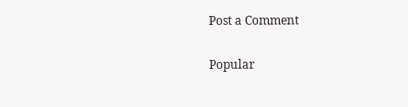Post a Comment

Popular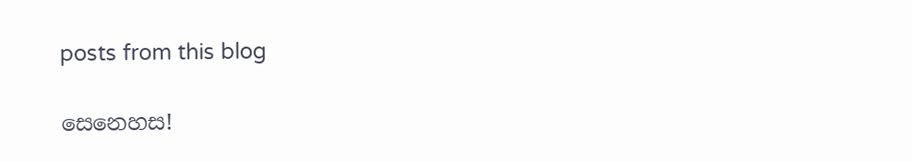posts from this blog

සෙනෙහස!